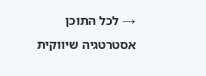→ לכל התוכן אסטרטגיה שיווקית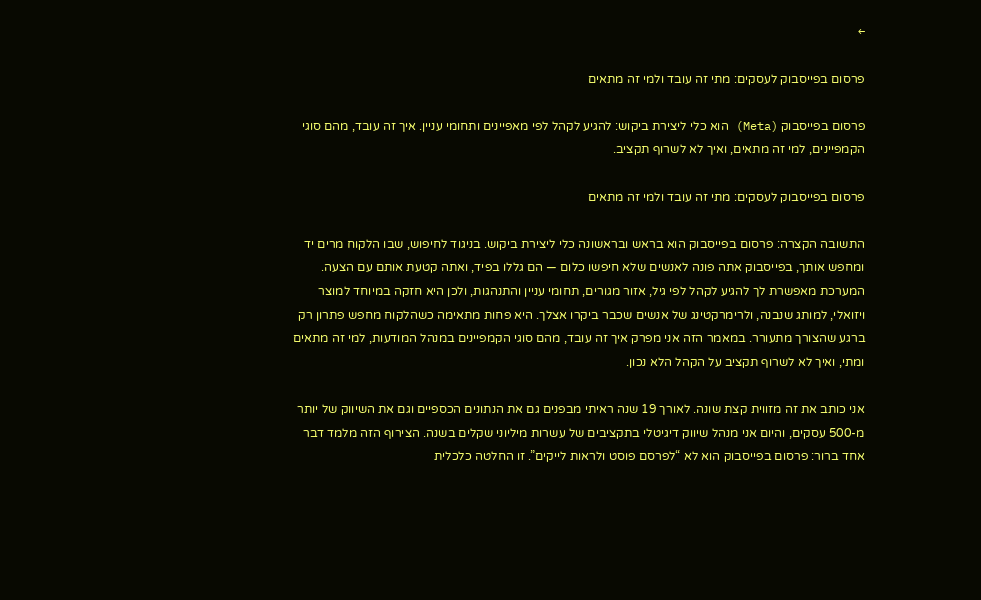←

פרסום בפייסבוק לעסקים: מתי זה עובד ולמי זה מתאים

פרסום בפייסבוק (Meta) הוא כלי ליצירת ביקוש: להגיע לקהל לפי מאפיינים ותחומי עניין. איך זה עובד, מהם סוגי הקמפיינים, למי זה מתאים, ואיך לא לשרוף תקציב.

פרסום בפייסבוק לעסקים: מתי זה עובד ולמי זה מתאים

התשובה הקצרה: פרסום בפייסבוק הוא בראש ובראשונה כלי ליצירת ביקוש. בניגוד לחיפוש, שבו הלקוח מרים יד ומחפש אותך, בפייסבוק אתה פונה לאנשים שלא חיפשו כלום — הם גללו בפיד, ואתה קטעת אותם עם הצעה. המערכת מאפשרת לך להגיע לקהל לפי גיל, אזור מגורים, תחומי עניין והתנהגות, ולכן היא חזקה במיוחד למוצר ויזואלי, למותג שנבנה, ולרימרקטינג של אנשים שכבר ביקרו אצלך. היא פחות מתאימה כשהלקוח מחפש פתרון רק ברגע שהצורך מתעורר. במאמר הזה אני מפרק איך זה עובד, מהם סוגי הקמפיינים במנהל המודעות, למי זה מתאים ומתי, ואיך לא לשרוף תקציב על הקהל הלא נכון.

אני כותב את זה מזווית קצת שונה. לאורך 19 שנה ראיתי מבפנים גם את הנתונים הכספיים וגם את השיווק של יותר מ-500 עסקים, והיום אני מנהל שיווק דיגיטלי בתקציבים של עשרות מיליוני שקלים בשנה. הצירוף הזה מלמד דבר אחד ברור: פרסום בפייסבוק הוא לא “לפרסם פוסט ולראות לייקים”. זו החלטה כלכלית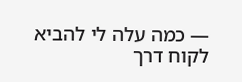— כמה עלה לי להביא לקוח דרך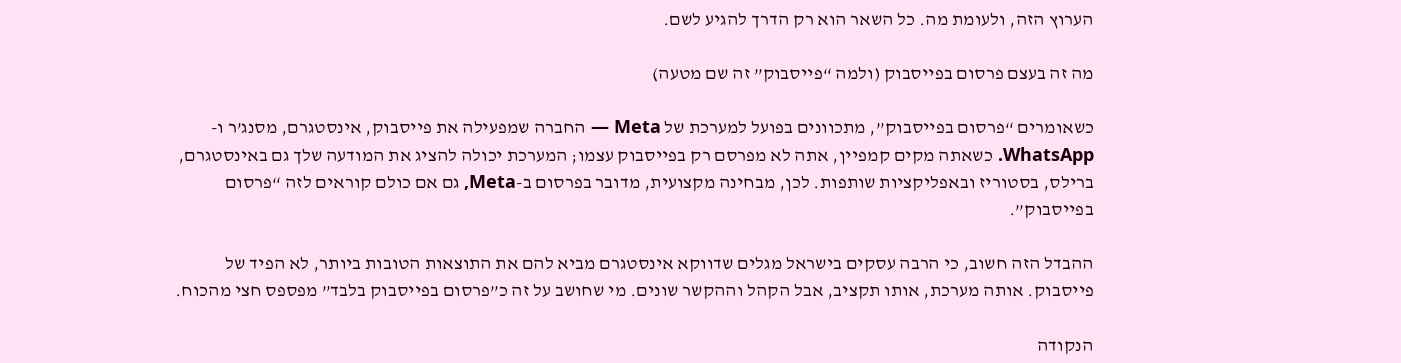הערוץ הזה, ולעומת מה. כל השאר הוא רק הדרך להגיע לשם.

מה זה בעצם פרסום בפייסבוק (ולמה “פייסבוק” זה שם מטעה)

כשאומרים “פרסום בפייסבוק”, מתכוונים בפועל למערכת של Meta — החברה שמפעילה את פייסבוק, אינסטגרם, מסנג’ר ו-WhatsApp. כשאתה מקים קמפיין, אתה לא מפרסם רק בפייסבוק עצמו; המערכת יכולה להציג את המודעה שלך גם באינסטגרם, ברילס, בסטוריז ובאפליקציות שותפות. לכן, מבחינה מקצועית, מדובר בפרסום ב-Meta, גם אם כולם קוראים לזה “פרסום בפייסבוק”.

ההבדל הזה חשוב, כי הרבה עסקים בישראל מגלים שדווקא אינסטגרם מביא להם את התוצאות הטובות ביותר, לא הפיד של פייסבוק. אותה מערכת, אותו תקציב, אבל הקהל וההקשר שונים. מי שחושב על זה כ”פרסום בפייסבוק בלבד” מפספס חצי מהכוח.

הנקודה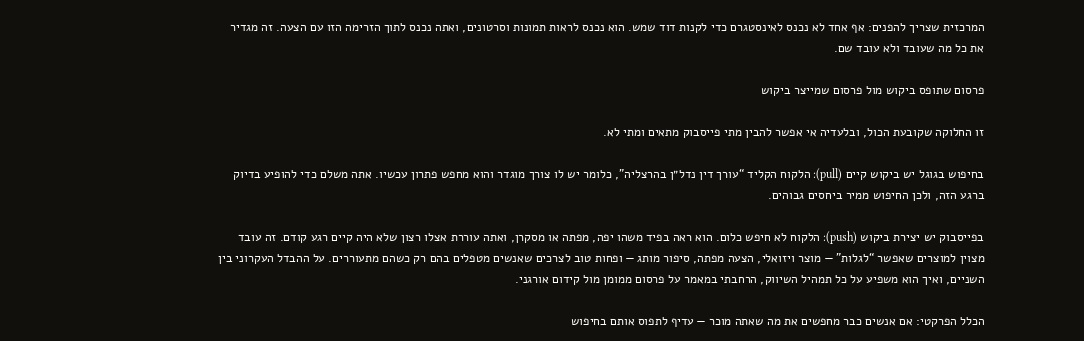המרכזית שצריך להפנים: אף אחד לא נכנס לאינסטגרם כדי לקנות דוד שמש. הוא נכנס לראות תמונות וסרטונים, ואתה נכנס לתוך הזרימה הזו עם הצעה. זה מגדיר את כל מה שעובד ולא עובד שם.

פרסום שתופס ביקוש מול פרסום שמייצר ביקוש

זו החלוקה שקובעת הכול, ובלעדיה אי אפשר להבין מתי פייסבוק מתאים ומתי לא.

בחיפוש בגוגל יש ביקוש קיים (pull): הלקוח הקליד “עורך דין נדל״ן בהרצליה”, כלומר יש לו צורך מוגדר והוא מחפש פתרון עכשיו. אתה משלם כדי להופיע בדיוק ברגע הזה, ולכן החיפוש ממיר ביחסים גבוהים.

בפייסבוק יש יצירת ביקוש (push): הלקוח לא חיפש כלום. הוא ראה בפיד משהו יפה, מפתה או מסקרן, ואתה עוררת אצלו רצון שלא היה קיים רגע קודם. זה עובד מצוין למוצרים שאפשר “לגלות” — מוצר ויזואלי, הצעה מפתה, סיפור מותג — ופחות טוב לצרכים שאנשים מטפלים בהם רק כשהם מתעוררים. על ההבדל העקרוני בין השניים, ואיך הוא משפיע על כל תמהיל השיווק, הרחבתי במאמר על פרסום ממומן מול קידום אורגני.

הכלל הפרקטי: אם אנשים כבר מחפשים את מה שאתה מוכר — עדיף לתפוס אותם בחיפוש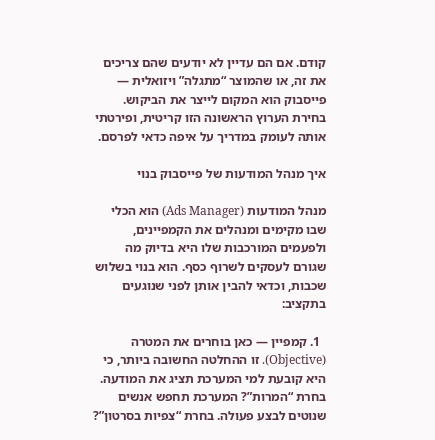קודם. אם הם עדיין לא יודעים שהם צריכים את זה, או שהמוצר “מתגלה” ויזואלית — פייסבוק הוא המקום לייצר את הביקוש. בחירת הערוץ הראשונה הזו קריטית, ופירטתי אותה לעומק במדריך על איפה כדאי לפרסם.

איך מנהל המודעות של פייסבוק בנוי

מנהל המודעות (Ads Manager) הוא הכלי שבו מקימים ומנהלים את הקמפיינים, ולפעמים המורכבות שלו היא בדיוק מה שגורם לעסקים לשרוף כסף. הוא בנוי בשלוש שכבות, וכדאי להבין אותן לפני שנוגעים בתקציב:

  1. קמפיין — כאן בוחרים את המטרה (Objective). זו ההחלטה החשובה ביותר, כי היא קובעת למי המערכת תציג את המודעה. בחרת “המרות”? המערכת תחפש אנשים שנוטים לבצע פעולה. בחרת “צפיות בסרטון”?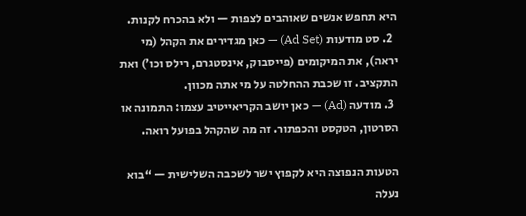היא תחפש אנשים שאוהבים לצפות — ולא בהכרח לקנות.
  2. סט מודעות (Ad Set) — כאן מגדירים את הקהל (מי יראה), את המיקומים (פייסבוק, אינסטגרם, רילס וכו’) ואת התקציב. זו שכבת ההחלטה על מי אתה מכוון.
  3. מודעה (Ad) — כאן יושב הקריאייטיב עצמו: התמונה או הסרטון, הטקסט והכפתור. זה מה שהקהל בפועל רואה.

הטעות הנפוצה היא לקפוץ ישר לשכבה השלישית — “בוא נעלה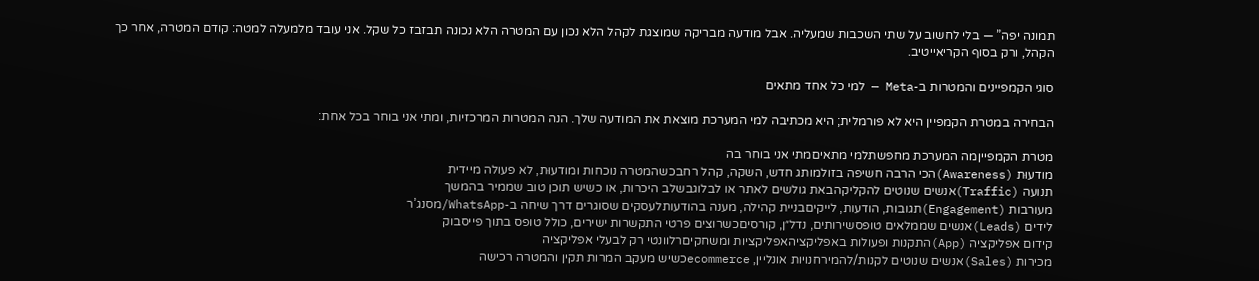תמונה יפה” — בלי לחשוב על שתי השכבות שמעליה. אבל מודעה מבריקה שמוצגת לקהל הלא נכון עם המטרה הלא נכונה תבזבז כל שקל. אני עובד מלמעלה למטה: קודם המטרה, אחר כך הקהל, ורק בסוף הקריאייטיב.

סוגי הקמפיינים והמטרות ב-Meta — למי כל אחד מתאים

הבחירה במטרת הקמפיין היא לא פורמלית; היא מכתיבה למי המערכת מוצאת את המודעה שלך. הנה המטרות המרכזיות, ומתי אני בוחר בכל אחת:

מטרת הקמפייןמה המערכת מחפשתלמי מתאיםמתי אני בוחר בה
מודעוּת (Awareness)הכי הרבה חשיפה בזולמותג חדש, השקה, קהל רחבכשהמטרה נוכחות ומודעוּת, לא פעולה מיידית
תנועה (Traffic)אנשים שנוטים להקליקהבאת גולשים לאתר או לבלוגבשלב היכרות, או כשיש תוכן טוב שממיר בהמשך
מעורבות (Engagement)תגובות, הודעות, לייקיםבניית קהילה, מענה בהודעותלעסקים שסוגרים דרך שיחה ב-WhatsApp/מסנג’ר
לידים (Leads)אנשים שממלאים טופסשירותים, נדל״ן, קורסיםכשרוצים פרטי התקשרות ישירים, כולל טופס בתוך פייסבוק
קידום אפליקציה (App)התקנות ופעולות באפליקציהאפליקציות ומשחקיםרלוונטי רק לבעלי אפליקציה
מכירות (Sales)אנשים שנוטים לקנות/להמירחנויות אונליין, ecommerceכשיש מעקב המרות תקין והמטרה רכישה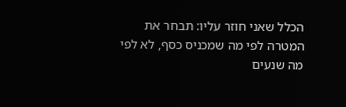הכלל שאני חוזר עליו: תבחר את המטרה לפי מה שמכניס כסף, לא לפי מה שנעים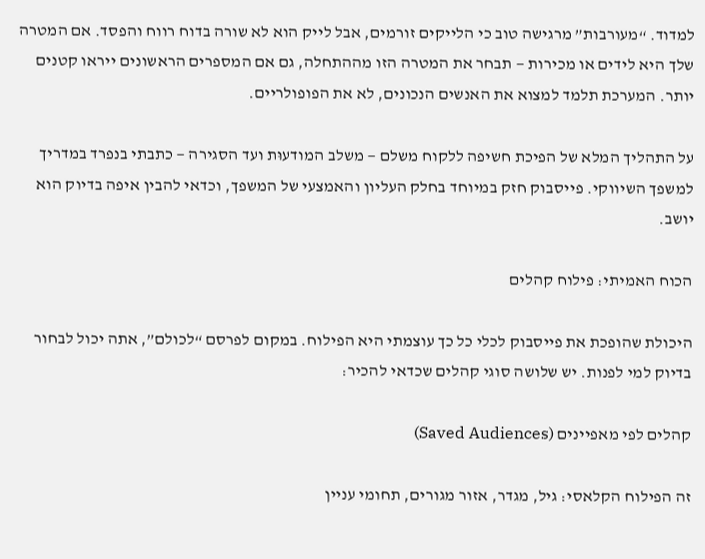למדוד. “מעורבות” מרגישה טוב כי הלייקים זורמים, אבל לייק הוא לא שורה בדוח רווח והפסד. אם המטרה שלך היא לידים או מכירות — תבחר את המטרה הזו מההתחלה, גם אם המספרים הראשונים ייראו קטנים יותר. המערכת תלמד למצוא את האנשים הנכונים, לא את הפופולריים.

על התהליך המלא של הפיכת חשיפה ללקוח משלם — משלב המודעוּת ועד הסגירה — כתבתי בנפרד במדריך למשפך השיווקי. פייסבוק חזק במיוחד בחלק העליון והאמצעי של המשפך, וכדאי להבין איפה בדיוק הוא יושב.

הכוח האמיתי: פילוח קהלים

היכולת שהופכת את פייסבוק לכלי כל כך עוצמתי היא הפילוח. במקום לפרסם “לכולם”, אתה יכול לבחור בדיוק למי לפנות. יש שלושה סוגי קהלים שכדאי להכיר:

קהלים לפי מאפיינים (Saved Audiences)

זה הפילוח הקלאסי: גיל, מגדר, אזור מגורים, תחומי עניין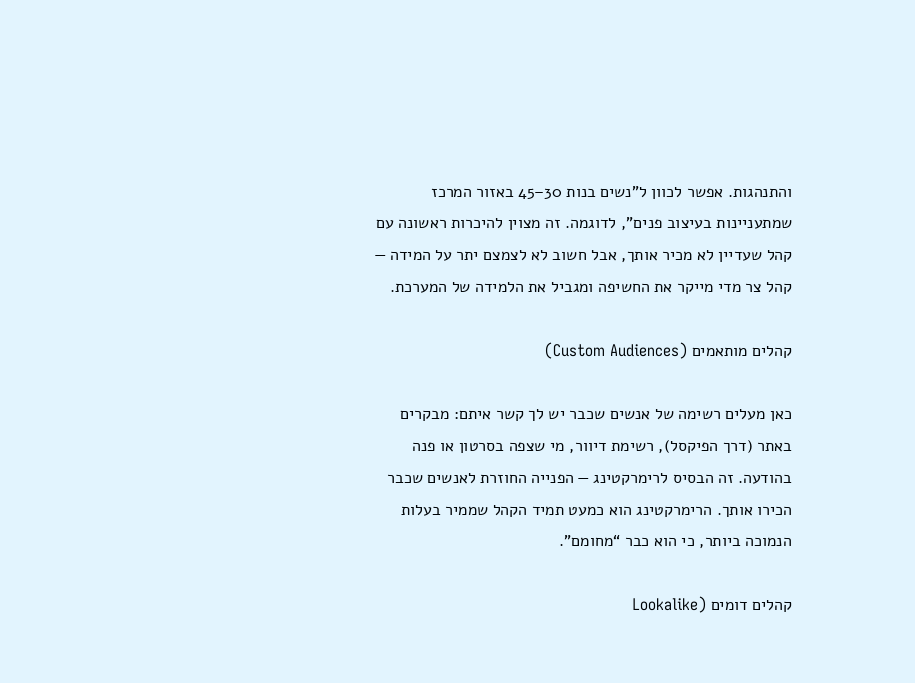והתנהגות. אפשר לכוון ל”נשים בנות 30–45 באזור המרכז שמתעניינות בעיצוב פנים”, לדוגמה. זה מצוין להיכרות ראשונה עם קהל שעדיין לא מכיר אותך, אבל חשוב לא לצמצם יתר על המידה — קהל צר מדי מייקר את החשיפה ומגביל את הלמידה של המערכת.

קהלים מותאמים (Custom Audiences)

כאן מעלים רשימה של אנשים שכבר יש לך קשר איתם: מבקרים באתר (דרך הפיקסל), רשימת דיוור, מי שצפה בסרטון או פנה בהודעה. זה הבסיס לרימרקטינג — הפנייה החוזרת לאנשים שכבר הכירו אותך. הרימרקטינג הוא כמעט תמיד הקהל שממיר בעלות הנמוכה ביותר, כי הוא כבר “מחומם”.

קהלים דומים (Lookalike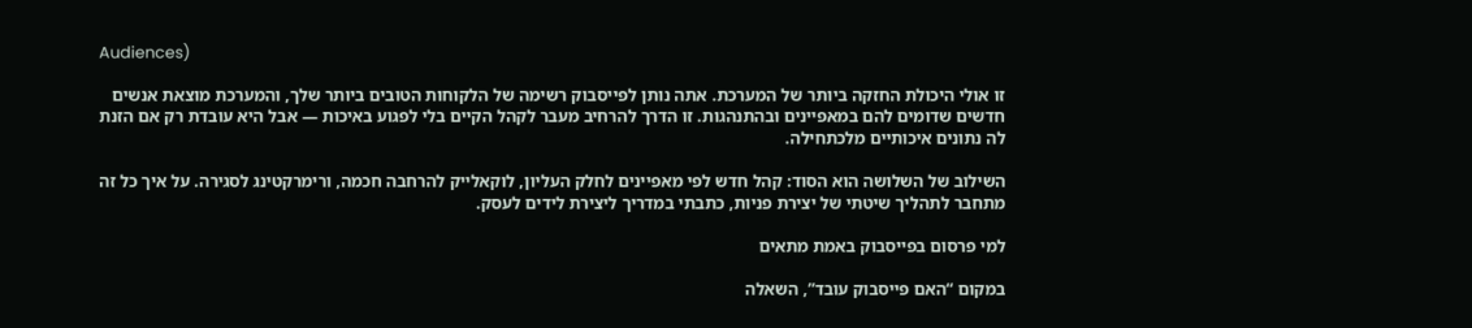Audiences)

זו אולי היכולת החזקה ביותר של המערכת. אתה נותן לפייסבוק רשימה של הלקוחות הטובים ביותר שלך, והמערכת מוצאת אנשים חדשים שדומים להם במאפיינים ובהתנהגות. זו הדרך להרחיב מעבר לקהל הקיים בלי לפגוע באיכות — אבל היא עובדת רק אם הזנת לה נתונים איכותיים מלכתחילה.

השילוב של השלושה הוא הסוד: קהל חדש לפי מאפיינים לחלק העליון, לוקאלייק להרחבה חכמה, ורימרקטינג לסגירה. על איך כל זה מתחבר לתהליך שיטתי של יצירת פניות, כתבתי במדריך ליצירת לידים לעסק.

למי פרסום בפייסבוק באמת מתאים

במקום “האם פייסבוק עובד”, השאלה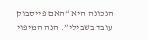הנכונה היא “האם פייסבוק עובד בשבילי”. הנה המיפוי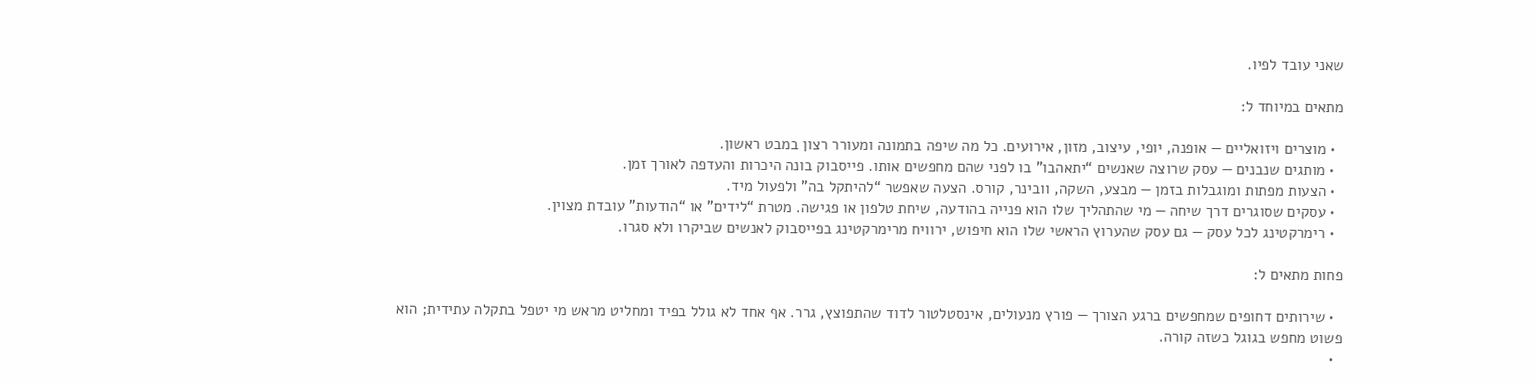שאני עובד לפיו.

מתאים במיוחד ל:

  • מוצרים ויזואליים — אופנה, יופי, עיצוב, מזון, אירועים. כל מה שיפה בתמונה ומעורר רצון במבט ראשון.
  • מותגים שנבנים — עסק שרוצה שאנשים “יתאהבו” בו לפני שהם מחפשים אותו. פייסבוק בונה היכרות והעדפה לאורך זמן.
  • הצעות מפתות ומוגבלות בזמן — מבצע, השקה, וובינר, קורס. הצעה שאפשר “להיתקל בה” ולפעול מיד.
  • עסקים שסוגרים דרך שיחה — מי שהתהליך שלו הוא פנייה בהודעה, שיחת טלפון או פגישה. מטרת “לידים” או “הודעות” עובדת מצוין.
  • רימרקטינג לכל עסק — גם עסק שהערוץ הראשי שלו הוא חיפוש, ירוויח מרימרקטינג בפייסבוק לאנשים שביקרו ולא סגרו.

פחות מתאים ל:

  • שירותים דחופים שמחפשים ברגע הצורך — פורץ מנעולים, אינסטלטור לדוד שהתפוצץ, גרר. אף אחד לא גולל בפיד ומחליט מראש מי יטפל בתקלה עתידית; הוא פשוט מחפש בגוגל כשזה קורה.
  •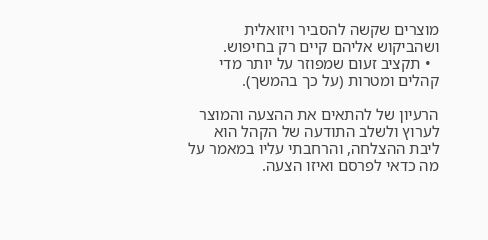מוצרים שקשה להסביר ויזואלית ושהביקוש אליהם קיים רק בחיפוש.
  • תקציב זעום שמפוזר על יותר מדי קהלים ומטרות (על כך בהמשך).

הרעיון של להתאים את ההצעה והמוצר לערוץ ולשלב התודעה של הקהל הוא ליבת ההצלחה, והרחבתי עליו במאמר על מה כדאי לפרסם ואיזו הצעה.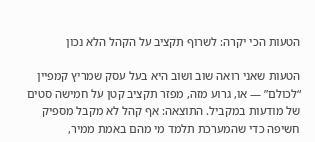הטעות הכי יקרה: לשרוף תקציב על הקהל הלא נכון

הטעות שאני רואה שוב ושוב היא בעל עסק שמריץ קמפיין “לכולם” — או, גרוע מזה, מפזר תקציב קטן על חמישה סטים של מודעות במקביל. התוצאה: אף קהל לא מקבל מספיק חשיפה כדי שהמערכת תלמד מי מהם באמת ממיר,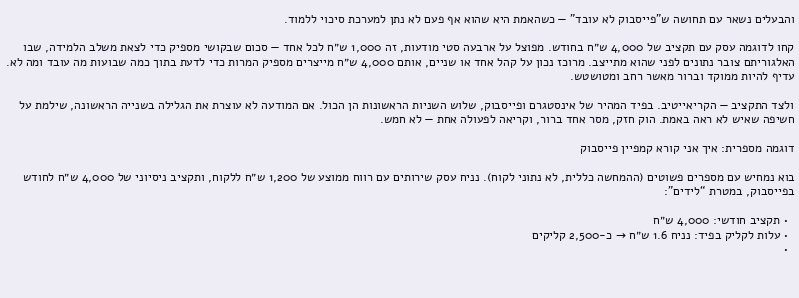והבעלים נשאר עם תחושה ש”פייסבוק לא עובד” — כשהאמת היא שהוא אף פעם לא נתן למערכת סיכוי ללמוד.

קחו לדוגמה עסק עם תקציב של 4,000 ש״ח בחודש. מפוצל על ארבעה סטי מודעות, זה 1,000 ש״ח לכל אחד — סכום שבקושי מספיק כדי לצאת משלב הלמידה, שבו האלגוריתם צובר נתונים לפני שהוא מתייצב. מרוכז נכון על קהל אחד או שניים, אותם 4,000 ש״ח מייצרים מספיק המרות כדי לדעת בתוך כמה שבועות מה עובד ומה לא. עדיף להיות ממוקד וברור מאשר רחב ומטושטש.

ולצד התקציב — הקריאייטיב. בפיד המהיר של אינסטגרם ופייסבוק, שלוש השניות הראשונות הן הכול. אם המודעה לא עוצרת את הגלילה בשנייה הראשונה, שילמת על חשיפה שאיש לא ראה באמת. הוק חזק, מסר אחד ברור, וקריאה לפעולה אחת — לא חמש.

דוגמה מספרית: איך אני קורא קמפיין פייסבוק

בוא נמחיש עם מספרים פשוטים (ההמחשה כללית, לא נתוני לקוח). נניח עסק שירותים עם רווח ממוצע של 1,200 ש״ח ללקוח, ותקציב ניסיוני של 4,000 ש״ח לחודש בפייסבוק, במטרת “לידים”:

  • תקציב חודשי: 4,000 ש״ח
  • עלות לקליק בפיד: נניח 1.6 ש״ח → כ-2,500 קליקים
  •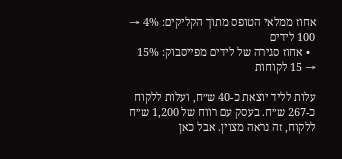אחוז ממלאי הטופס מתוך הקליקים: 4% → 100 לידים
  • אחוז סגירה של לידים מפייסבוק: 15% → 15 לקוחות

עלות לליד יוצאת כ-40 ש״ח, ועלות ללקוח כ-267 ש״ח. בעסק עם רווח של 1,200 ש״ח ללקוח, זה נראה מצוין. אבל כאן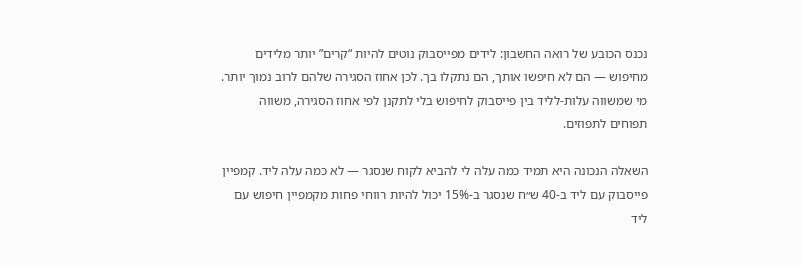נכנס הכובע של רואה החשבון: לידים מפייסבוק נוטים להיות “קרים” יותר מלידים מחיפוש — הם לא חיפשו אותך, הם נתקלו בך. לכן אחוז הסגירה שלהם לרוב נמוך יותר. מי שמשווה עלות-לליד בין פייסבוק לחיפוש בלי לתקנן לפי אחוז הסגירה, משווה תפוחים לתפוזים.

השאלה הנכונה היא תמיד כמה עלה לי להביא לקוח שנסגר — לא כמה עלה ליד. קמפיין פייסבוק עם ליד ב-40 ש״ח שנסגר ב-15% יכול להיות רווחי פחות מקמפיין חיפוש עם ליד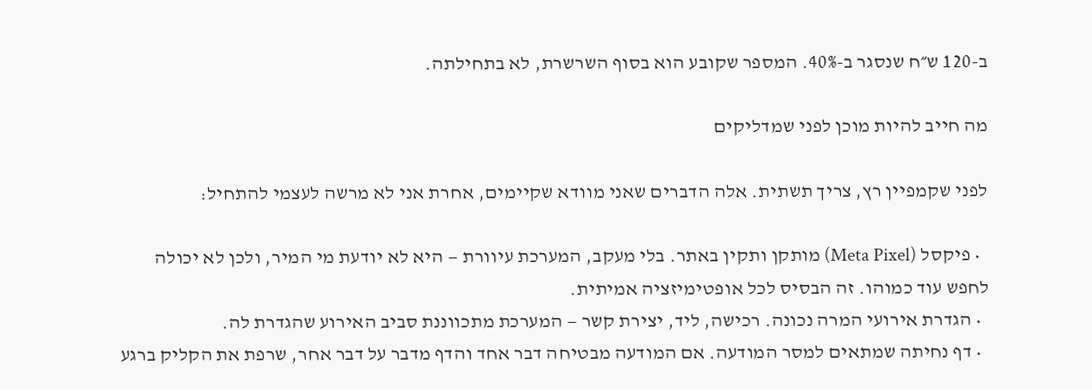ב-120 ש״ח שנסגר ב-40%. המספר שקובע הוא בסוף השרשרת, לא בתחילתה.

מה חייב להיות מוכן לפני שמדליקים

לפני שקמפיין רץ, צריך תשתית. אלה הדברים שאני מוודא שקיימים, אחרת אני לא מרשה לעצמי להתחיל:

  • פיקסל (Meta Pixel) מותקן ותקין באתר. בלי מעקב, המערכת עיוורת — היא לא יודעת מי המיר, ולכן לא יכולה לחפש עוד כמוהו. זה הבסיס לכל אופטימיזציה אמיתית.
  • הגדרת אירועי המרה נכונה. רכישה, ליד, יצירת קשר — המערכת מתכווננת סביב האירוע שהגדרת לה.
  • דף נחיתה שמתאים למסר המודעה. אם המודעה מבטיחה דבר אחד והדף מדבר על דבר אחר, שרפת את הקליק ברגע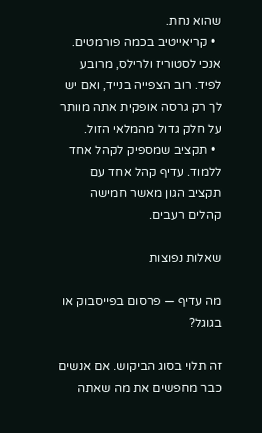שהוא נחת.
  • קריאייטיב בכמה פורמטים. אנכי לסטוריז ולרילס, מרובע לפיד. רוב הצפייה בנייד, ואם יש לך רק גרסה אופקית אתה מוותר על חלק גדול מהמלאי הזול.
  • תקציב שמספיק לקהל אחד ללמוד. עדיף קהל אחד עם תקציב הגון מאשר חמישה קהלים רעבים.

שאלות נפוצות

מה עדיף — פרסום בפייסבוק או בגוגל?

זה תלוי בסוג הביקוש. אם אנשים כבר מחפשים את מה שאתה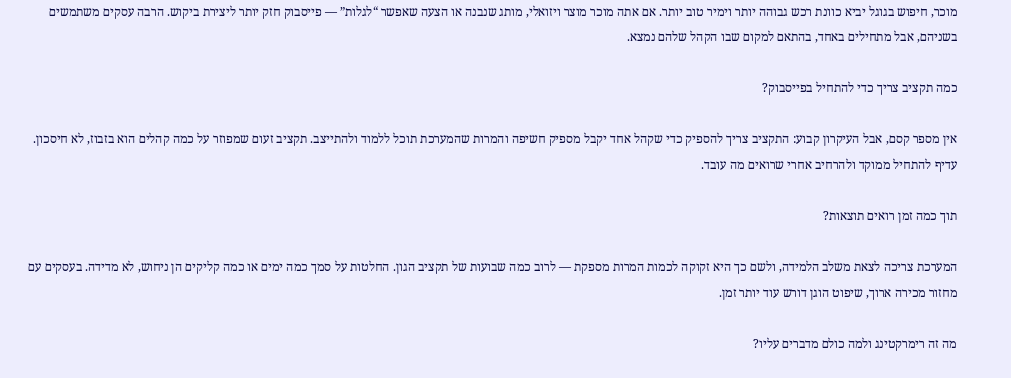מוכר, חיפוש בגוגל יביא כוונת רכש גבוהה יותר וימיר טוב יותר. אם אתה מוכר מוצר ויזואלי, מותג שנבנה או הצעה שאפשר “לגלות” — פייסבוק חזק יותר ליצירת ביקוש. הרבה עסקים משתמשים בשניהם, אבל מתחילים באחד, בהתאם למקום שבו הקהל שלהם נמצא.

כמה תקציב צריך כדי להתחיל בפייסבוק?

אין מספר קסם, אבל העיקרון קבוע: התקציב צריך להספיק כדי שקהל אחד יקבל מספיק חשיפה והמרות שהמערכת תוכל ללמוד ולהתייצב. תקציב זעום שמפוזר על כמה קהלים הוא בזבוז, לא חיסכון. עדיף להתחיל ממוקד ולהרחיב אחרי שרואים מה עובד.

תוך כמה זמן רואים תוצאות?

המערכת צריכה לצאת משלב הלמידה, ולשם כך היא זקוקה לכמות המרות מספקת — לרוב כמה שבועות של תקציב הגון. החלטות על סמך כמה ימים או כמה קליקים הן ניחוש, לא מדידה. בעסקים עם מחזור מכירה ארוך, שיפוט הוגן דורש עוד יותר זמן.

מה זה רימרקטינג ולמה כולם מדברים עליו?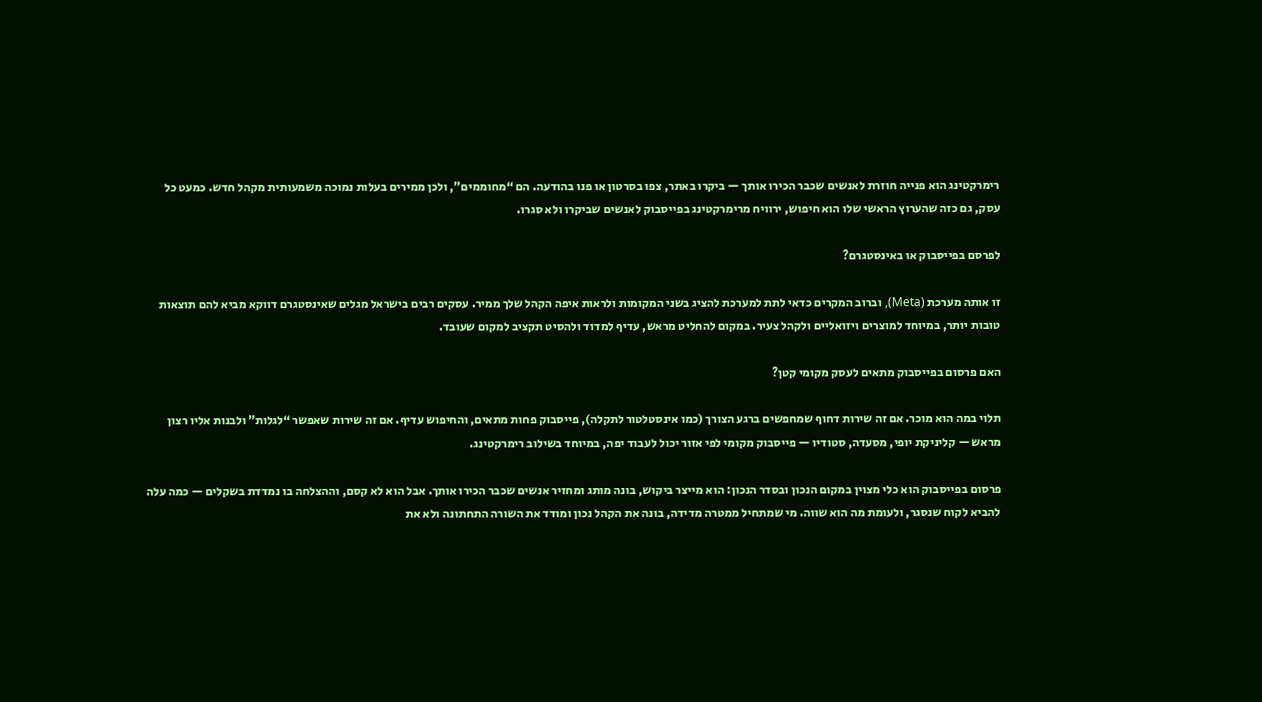רימרקטינג הוא פנייה חוזרת לאנשים שכבר הכירו אותך — ביקרו באתר, צפו בסרטון או פנו בהודעה. הם “מחוממים”, ולכן ממירים בעלות נמוכה משמעותית מקהל חדש. כמעט כל עסק, גם כזה שהערוץ הראשי שלו הוא חיפוש, ירוויח מרימרקטינג בפייסבוק לאנשים שביקרו ולא סגרו.

לפרסם בפייסבוק או באינסטגרם?

זו אותה מערכת (Meta), וברוב המקרים כדאי לתת למערכת להציג בשני המקומות ולראות איפה הקהל שלך ממיר. עסקים רבים בישראל מגלים שאינסטגרם דווקא מביא להם תוצאות טובות יותר, במיוחד למוצרים ויזואליים ולקהל צעיר. במקום להחליט מראש, עדיף למדוד ולהסיט תקציב למקום שעובד.

האם פרסום בפייסבוק מתאים לעסק מקומי קטן?

תלוי במה הוא מוכר. אם זה שירות דחוף שמחפשים ברגע הצורך (כמו אינסטלטור לתקלה), פייסבוק פחות מתאים, והחיפוש עדיף. אם זה שירות שאפשר “לגלות” ולבנות אליו רצון מראש — קליניקת יופי, מסעדה, סטודיו — פייסבוק מקומי לפי אזור יכול לעבוד יפה, במיוחד בשילוב רימרקטינג.

פרסום בפייסבוק הוא כלי מצוין במקום הנכון ובסדר הנכון: הוא מייצר ביקוש, בונה מותג ומחזיר אנשים שכבר הכירו אותך. אבל הוא לא קסם, וההצלחה בו נמדדת בשקלים — כמה עלה להביא לקוח שנסגר, ולעומת מה הוא שווה. מי שמתחיל ממטרה מדידה, בונה את הקהל נכון ומודד את השורה התחתונה ולא את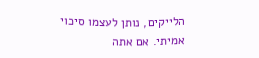הלייקים, נותן לעצמו סיכוי אמיתי. אם אתה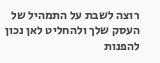רוצה לשבת על התמהיל של העסק שלך ולהחליט לאן נכון להפנות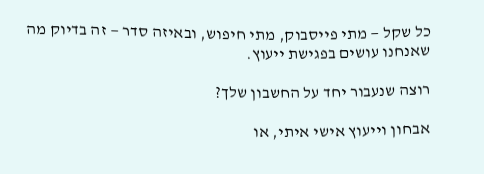כל שקל — מתי פייסבוק, מתי חיפוש, ובאיזה סדר — זה בדיוק מה שאנחנו עושים בפגישת ייעוץ.

רוצה שנעבור יחד על החשבון שלך?

אבחון וייעוץ אישי איתי, או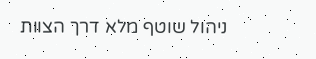ניהול שוטף מלא דרך הצוות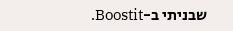שבניתי ב-Boostit.